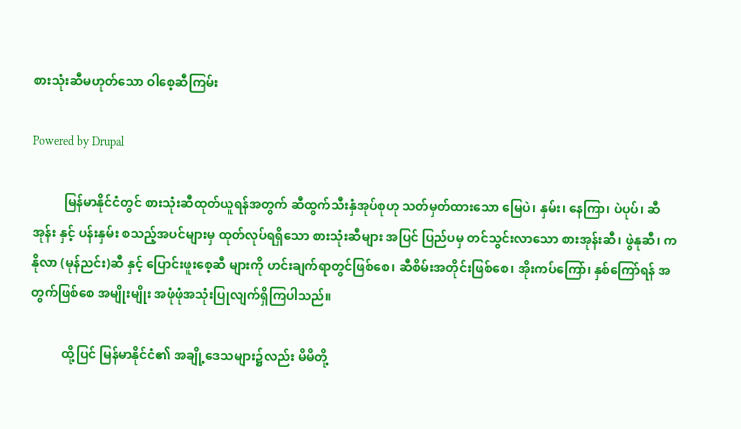စားသုံးဆီမဟုတ်သော ဝါစေ့ဆီကြမ်း

Powered by Drupal

          မြန်မာနိုင်ငံတွင် စားသုံးဆီထုတ်ယူရန်အတွက် ဆီထွက်သီးနှံအုပ်စုဟု သတ်မှတ်ထားသော မြေပဲ၊ နှမ်း၊ နေကြာ၊ ပဲပုပ်၊ ဆီအုန်း နှင့် ပန်းနှမ်း စသည့်အပင်များမှ ထုတ်လုပ်ရရှိသော စားသုံးဆီများ အပြင် ပြည်ပမှ တင်သွင်းလာသော စားအုန်းဆီ၊ ဖွဲနုဆီ၊ ကနိုလာ (မုန်ညင်း)ဆီ နှင့် ပြောင်းဖူးစေ့ဆီ များကို ဟင်းချက်ရာတွင်ဖြစ်စေ၊ ဆီစိမ်းအတိုင်းဖြစ်စေ၊ အိုးကပ်ကြော်၊ နှစ်ကြော်ရန် အတွက်ဖြစ်စေ အမျိုးမျိုး အဖုံဖုံအသုံးပြုလျက်ရှိကြပါသည်။

          ထို့ပြင် မြန်မာနိုင်ငံ၏ အချို့ဒေသများ၌လည်း မိမိတို့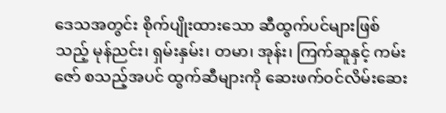ဒေသအတွင်း စိုက်ပျိုးထားသော ဆီထွက်ပင်များဖြစ်သည့် မုန်ညင်း၊ ရှမ်းနှမ်း၊ တမာ၊ အုန်း၊ ကြက်ဆူနှင့် ကမ်းဇော် စသည့်အပင် ထွက်ဆီများကို ဆေးဖက်ဝင်လိမ်းဆေး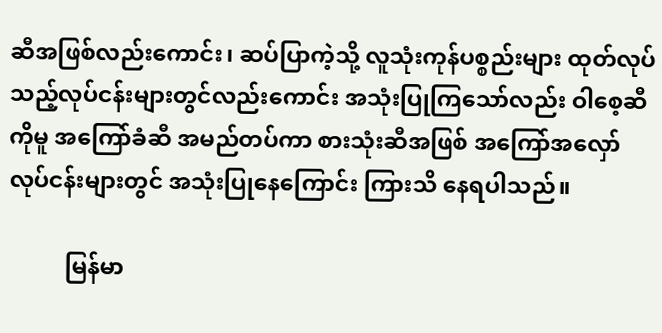ဆီအဖြစ်လည်းကောင်း၊ ဆပ်ပြာကဲ့သို့ လူသုံးကုန်ပစ္စည်းများ ထုတ်လုပ်သည့်လုပ်ငန်းများတွင်လည်းကောင်း အသုံးပြုကြသော်လည်း ဝါစေ့ဆီကိုမူ အကြော်ခံဆီ အမည်တပ်ကာ စားသုံးဆီအဖြစ် အကြော်အလှော်လုပ်ငန်းများတွင် အသုံးပြုနေကြောင်း ကြားသိ နေရပါသည်။

          မြန်မာ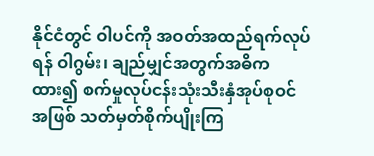နိုင်ငံတွင် ဝါပင်ကို အဝတ်အထည်ရက်လုပ်ရန် ဝါဂွမ်း၊ ချည်မျှင်အတွက်အဓိကထား၍ စက်မှုလုပ်ငန်းသုံးသီးနှံအုပ်စုဝင်အဖြစ် သတ်မှတ်စိုက်ပျိုးကြ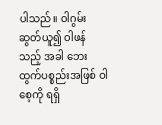ပါသည်။ ဝါဂွမ်းဆွတ်ယူ၍ ဝါဖန်သည့် အခါ ဘေးထွက်ပစ္စည်းအဖြစ် ဝါစေ့ကို ရရှိ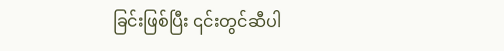ခြင်းဖြစ်ပြီး ၎င်းတွင်ဆီပါ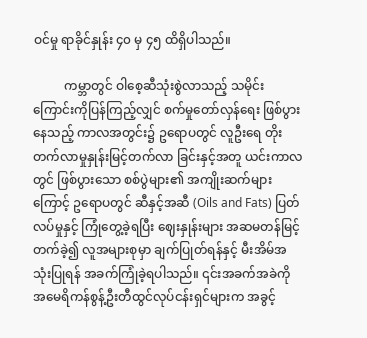ဝင်မှု ရာခိုင်နှုန်း ၄၀ မှ ၄၅ ထိရှိပါသည်။

          ကမ္ဘာတွင် ဝါစေ့ဆီသုံးစွဲလာသည့် သမိုင်းကြောင်းကိုပြန်ကြည့်လျှင် စက်မှုတော်လှန်ရေး ဖြစ်ပွားနေသည့် ကာလအတွင်း၌ ဥရောပတွင် လူဦးရေ တိုးတက်လာမှုနှုန်းမြင့်တက်လာ ခြင်းနှင့်အတူ ယင်းကာလတွင် ဖြစ်ပွားသော စစ်ပွဲများ၏ အကျိုးဆက်များကြောင့် ဥရောပတွင် ဆီနှင့်အဆီ (Oils and Fats) ပြတ်လပ်မှုနှင့် ကြုံတွေ့ခဲ့ရပြီး ဈေးနှုန်းများ အဆမတန်မြင့်တက်ခဲ့၍ လူအများစုမှာ ချက်ပြုတ်ရန်နှင့် မီးအိမ်အသုံးပြုရန် အခက်ကြုံခဲ့ရပါသည်။ ၎င်းအခက်အခဲကို အမေရိကန်စွန့်ဦးတီထွင်လုပ်ငန်းရှင်များက အခွင့်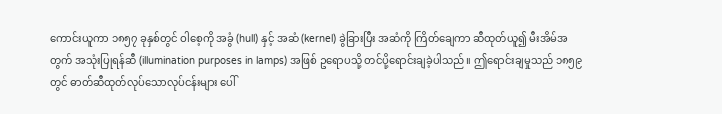ကောင်းယူကာ ၁၈၅၇ ခုနှစ်တွင် ဝါစေ့ကို အခွံ (hull) နှင့် အဆံ (kernel) ခွဲခြားပြီး အဆံကို ကြိတ်ချေကာ ဆီထုတ်ယူ၍ မီးအိမ်အတွက် အသုံးပြုရန်ဆီ (illumination purposes in lamps) အဖြစ် ဥရောပသို့ တင်ပို့ရောင်းချခဲ့ပါသည်။ ဤရောင်းချမှုသည် ၁၈၅၉ တွင် ဓာတ်ဆီထုတ်လုပ်သောလုပ်ငန်းများ ပေါ်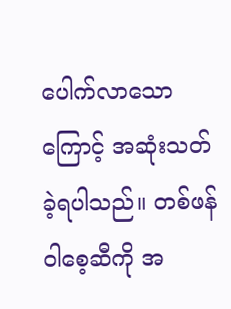ပေါက်လာသောကြောင့် အဆုံးသတ်ခဲ့ရပါသည်။ တစ်ဖန်ဝါစေ့ဆီကို အ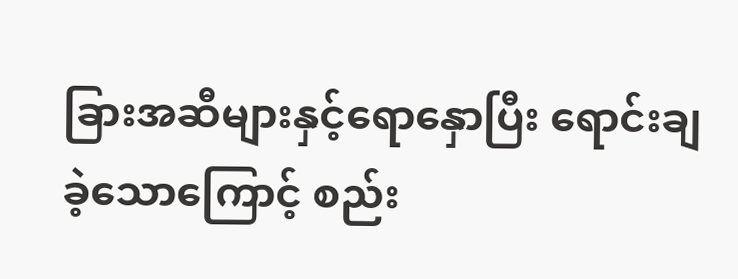ခြားအဆီများနှင့်ရောနှောပြီး ရောင်းချခဲ့သောကြောင့် စည်း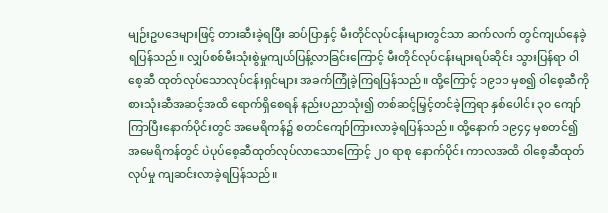မျဉ်းဥပဒေများဖြင့် တားဆီးခဲ့ရပြီး ဆပ်ပြာနှင့် မီးတိုင်လုပ်ငန်းများတွင်သာ ဆက်လက် တွင်ကျယ်နေခဲ့ရပြန်သည်။ လျှပ်စစ်မီးသုံးစွဲမှုကျယ်ပြန့်လာခြင်းကြောင့် မီးတိုင်လုပ်ငန်းများရပ်ဆိုင်း သွားပြန်ရာ ဝါစေ့ဆီ ထုတ်လုပ်သောလုပ်ငန်းရှင်များ အခက်ကြုံခဲ့ကြရပြန်သည်။ ထို့ကြောင့် ၁၉၁၁ မှစ၍ ဝါစေ့ဆီကို စားသုံးဆီအဆင့်အထိ ရောက်ရှိစေရန် နည်းပညာသုံး၍ တစ်ဆင့်မြှင့်တင်ခဲ့ကြရာ နှစ်ပေါင်း ၃၀ ကျော်ကြာပြီးနောက်ပိုင်းတွင် အမေရိကန်၌ စတင်ကျော်ကြားလာခဲ့ရပြန်သည်။ ထို့နောက် ၁၉၄၄ မှစတင်၍ အမေရိကန်တွင် ပဲပုပ်စေ့ဆီထုတ်လုပ်လာသောကြောင့် ၂၀ ရာစု နောက်ပိုင်း ကာလအထိ ဝါစေ့ဆီထုတ်လုပ်မှု ကျဆင်းလာခဲ့ရပြန်သည်။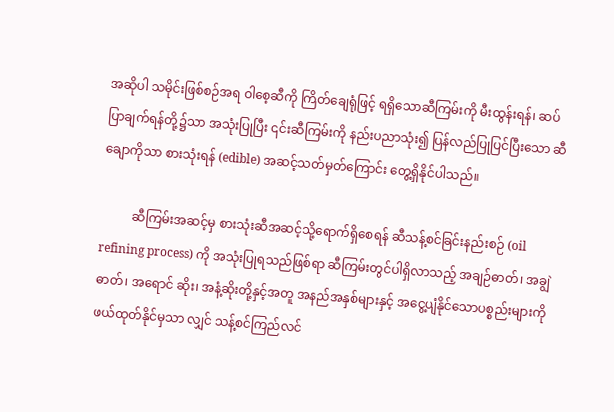အဆိုပါ သမိုင်းဖြစ်စဉ်အရ ဝါစေ့ဆီကို ကြိတ်ချေရုံဖြင့် ရရှိသောဆီကြမ်းကို မီးထွန်းရန်၊ ဆပ်ပြာချက်ရန်တို့၌သာ အသုံးပြုပြီး ၎င်းဆီကြမ်းကို နည်းပညာသုံး၍ ပြန်လည်ပြုပြင်ပြီးသော ဆီချောကိုသာ စားသုံးရန် (edible) အဆင့်သတ်မှတ်ကြောင်း တွေ့ရှိနိုင်ပါသည်။

          ဆီကြမ်းအဆင့်မှ စားသုံးဆီအဆင့်သို့ရောက်ရှိစေရန် ဆီသန့်စင်ခြင်းနည်းစဉ် (oil refining process) ကို အသုံးပြုရသည်ဖြစ်ရာ ဆီကြမ်းတွင်ပါရှိလာသည့် အချဉ်ဓာတ်၊ အချွဲဓာတ်၊ အရောင် ဆိုး၊ အနံ့ဆိုးတို့နှင့်အတူ အနည်အနှစ်များနှင့် အငွေ့ပျံနိုင်သောပစ္စည်းများကို ဖယ်ထုတ်နိုင်မှသာ လျှင် သန့်စင်ကြည်လင်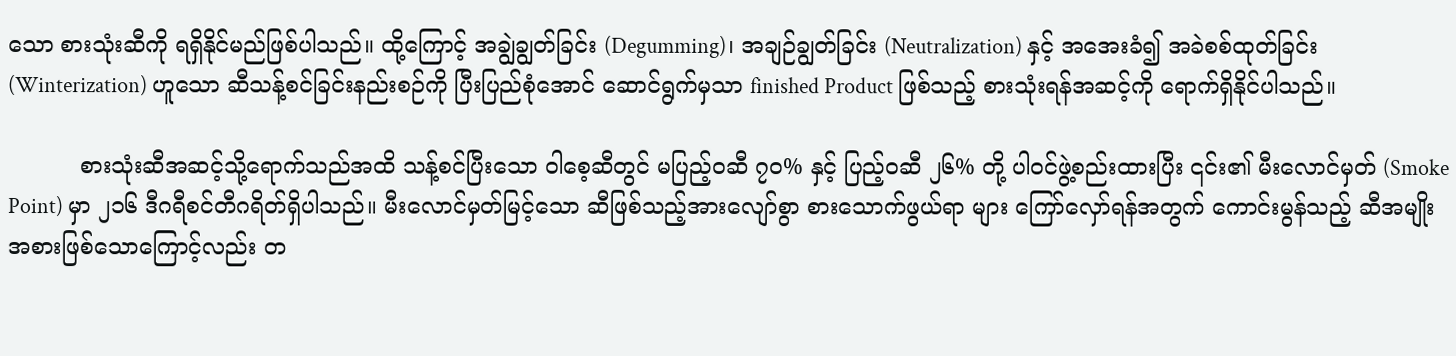သော စားသုံးဆီကို ရရှိနိုင်မည်ဖြစ်ပါသည်။ ထို့ကြောင့် အချွဲချွတ်ခြင်း (Degumming)၊ အချဉ်ချွတ်ခြင်း (Neutralization) နှင့် အအေးခံ၍ အခဲစစ်ထုတ်ခြင်း (Winterization) ဟူသော ဆီသန့်စင်ခြင်းနည်းစဉ်ကို ပြီးပြည်စုံအောင် ဆောင်ရွက်မှသာ finished Product ဖြစ်သည့် စားသုံးရန်အဆင့်ကို ‌ရောက်ရှိနိုင်ပါသည်။

          စားသုံးဆီအဆင့်သို့ရောက်သည်အထိ သန့်စင်ပြီးသော ဝါစေ့ဆီတွင် မပြည့်ဝဆီ ၇၀% နှင့် ပြည့်ဝဆီ ၂၆% တို့ ပါဝင်ဖွဲ့စည်းထားပြီး ၎င်း၏ မီးလောင်မှတ် (Smoke Point) မှာ ၂၁၆ ဒီဂရီစင်တီဂရိတ်ရှိပါသည်။ မီးလောင်မှတ်မြင့်သော ဆီဖြစ်သည့်အားလျော်စွာ စားသောက်ဖွယ်ရာ များ ကြော်လှော်ရန်အတွက် ကောင်းမွန်သည့် ဆီအမျိုးအစားဖြစ်သောကြောင့်လည်း တ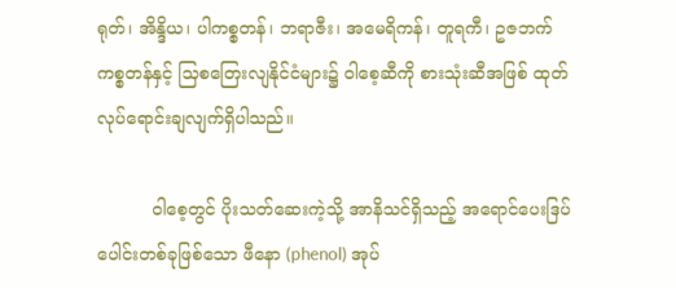ရုတ်၊ အိန္ဒိယ၊ ပါကစ္စတန်၊ ဘရာဇီး၊ အမေရိကန်၊ တူရကီ၊ ဥဇဘက်ကစ္စတန်နှင့် သြစတြေးလျနိုင်ငံများ၌ ဝါစေ့ဆီကို စားသုံးဆီအဖြစ် ထုတ်လုပ်ရောင်းချလျက်ရှိပါသည်။

          ဝါစေ့တွင် ပိုးသတ်ဆေးကဲ့သို့ အာနိသင်ရှိသည့် အရောင်ပေးဒြပ်ပေါင်းတစ်ခုဖြစ်သော ဖီနော (phenol) အုပ်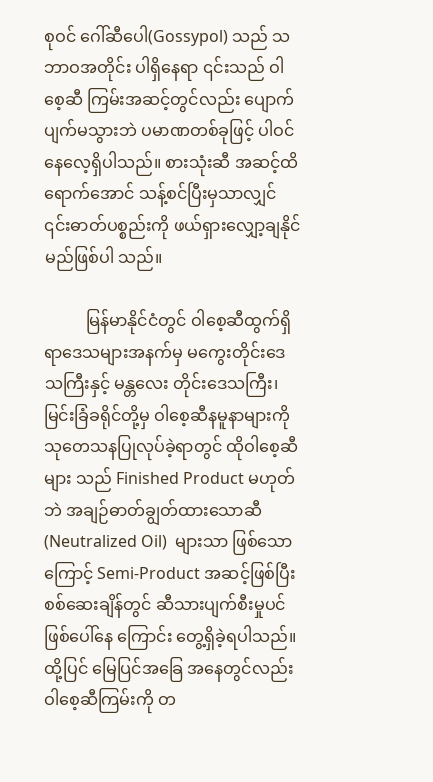စုဝင် ဂေါ်ဆီပေါ(Gossypol) သည် သဘာဝအတိုင်း ပါရှိနေရာ ၎င်းသည် ဝါစေ့ဆီ ကြမ်းအဆင့်တွင်လည်း ပျောက်ပျက်မသွားဘဲ ပမာဏတစ်ခုဖြင့် ပါဝင်နေလေ့ရှိပါသည်။ စားသုံးဆီ အဆင့်ထိရောက်အောင် သန့်စင်ပြီးမှသာလျှင် ၎င်းဓာတ်ပစ္စည်းကို ဖယ်ရှားလျှော့ချနိုင်မည်ဖြစ်ပါ သည်။

          မြန်မာနိုင်ငံတွင် ဝါစေ့ဆီထွက်ရှိရာဒေသများအနက်မှ မကွေးတိုင်းဒေသကြီးနှင့် မန္တလေး တိုင်းဒေသကြီး၊ မြင်းခြံခရိုင်တို့မှ ဝါစေ့ဆီနမူနာများကို သုတေသနပြုလုပ်ခဲ့ရာတွင် ထိုဝါစေ့ဆီများ သည် Finished Product မဟုတ်ဘဲ အချဉ်ဓာတ်ချွတ်ထားသောဆီ (Neutralized Oil)  များသာ ဖြစ်သောကြောင့် Semi-Product အဆင့်ဖြစ်ပြီး စစ်ဆေးချိန်တွင် ဆီသားပျက်စီးမှုပင် ဖြစ်ပေါ်နေ ကြောင်း တွေ့ရှိခဲ့ရပါသည်။ ထို့ပြင် မြေပြင်အခြေ အနေတွင်လည်း ဝါစေ့ဆီကြမ်းကို တ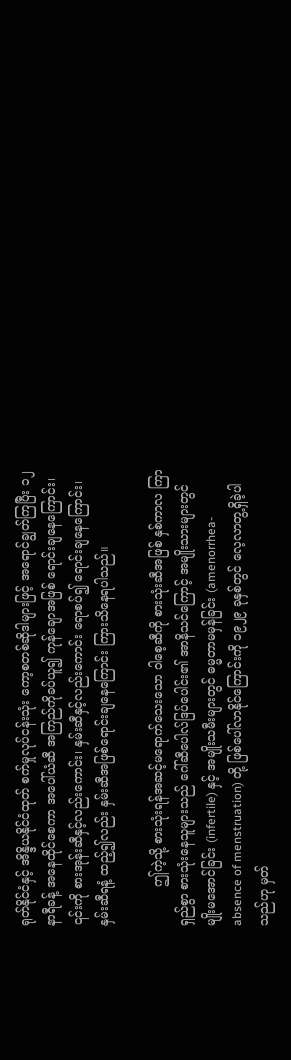ရုတ်နိုင်ငံနှင့် အိန္ဒိယနိုင်ငံထုတ် စက်မှုလုပ်ငန်းသုံး ကော့စတစ်ဆိုဒါများဖြင့် အရောင်ချွတ်ကြပြီး ၁၂ နာရီခန့် အနေထိုင်စေကာ အပေါ်ယံဆီ အကြည်ကိုခပ်ယူ၍ ကုန်ချောအဖြစ် ရောင်းချနေကြောင်း၊ ၎င်းကို စားအုန်းဆီနှင့်လည်းကောင်း၊ နှမ်းဆီနှင့်လည်းကောင်း ရောစပ်၍ ရောင်းချနေကြောင်း၊ နှမ်းဆီရနံ့ ထည့်၍လည်း နှမ်းဆီအဖြစ်ရောင်းချနေကြောင်း ကြားသိနေရပါသည်။

          ဤကဲ့သို့ စားသုံးရန်အဆင့်မရောက်သေးသော ဝါစေ့ဆီကို စားသုံးဆီအဖြစ် နှစ်ကာလ ကြာရှည်စွာ စားသုံးနေသူများသည် ဂေါ်ဆီပေါလ်ဒြပ်ပေါင်း၏ အာနိသင်ကြောင့် အမျိုးသားများတွင် မျိုးမအောင်ခြင်း (infertile) နှင့် အမျိုးသမီးများတွင် ဓမ္မတာမမှန်ခြင်း (amenorrhea- absence of menstruation) တို့ ဖြစ်ပေါ်လာနိုင်ကြောင်းကို ၁၉၂၉ ခုနှစ်တွင် လေ့လာတွ့ရှိခဲ့ပါသည်ဟု မှတ်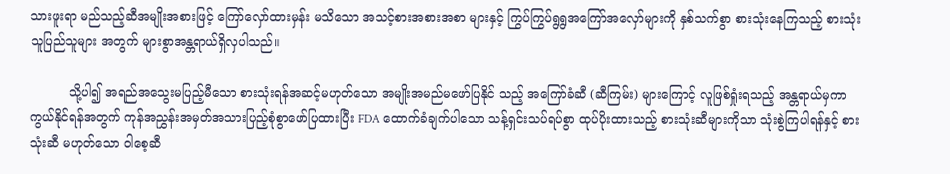သားဖူးရာ မည်သည့်ဆီအမျိုးအစားဖြင့် ကြော်လှော်ထားမှန်း မသိသော အသင့်စားအစားအစာ များနှင့် ကြွပ်ကြွပ်ရွရွအကြော်အလှော်များကို နှစ်သက်စွာ စားသုံးနေကြသည့် စားသုံးသူပြည်သူများ အတွက် များစွာအန္တရာယ်ရှိလှပါသည်။

          သို့ပါ၍ အရည်အသွေးမပြည့်မီသော စားသုံးရန်အဆင့်မဟုတ်သော အမျိုးအမည်မဖော်ပြနိုင် သည့် အကြော်ခံဆီ (ဆီကြမ်း) များကြောင့် လူဖြစ်ရှုံးရသည့် အန္တရာယ်မှကာကွယ်နိုင်ရန်အတွက် ကုန်အညွှန်းအမှတ်အသားပြည့်စုံစွာဖော်ပြထားပြီး FDA ထောက်ခံချက်ပါသော သန့်ရှင်းသပ်ရပ်စွာ ထုပ်ပိုးထားသည့် စားသုံးဆီများကိုသာ သုံးစွဲကြပါရန်နှင့် စားသုံးဆီ မဟုတ်သော ဝါစေ့ဆီ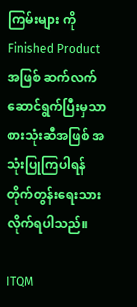ကြမ်းများ ကို Finished Product အဖြစ် ဆက်လက်ဆောင်ရွက်ပြီးမှသာ စားသုံးဆီအဖြစ် အသုံးပြုကြပါရန် တိုက်တွန်းရေးသားလိုက်ရပါသည်။

ITQM